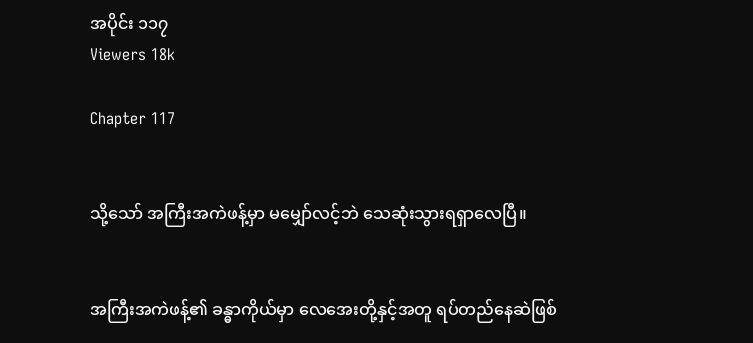အပိုင်း ၁၁၇
Viewers 18k

Chapter 117


သို့သော် အကြီးအကဲဖန့်မှာ မမျှော်လင့်ဘဲ သေဆုံးသွားရရှာလေပြီ။


အကြီးအကဲဖန့်၏ ခန္ဓာကိုယ်မှာ လေအေးတို့နှင့်အတူ ရပ်တည်နေဆဲဖြစ်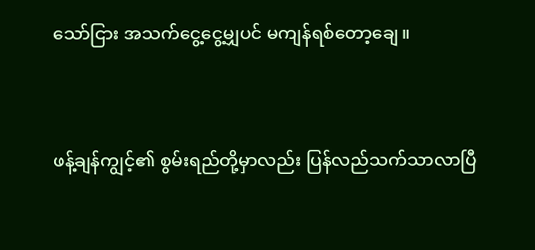သော်ငြား အသက်ငွေ့ငွေ့မျှပင် မကျန်‌ရစ်တော့ချေ။


ဖန့်ချန်ကျွင့်၏ စွမ်းရည်တို့မှာလည်း ပြန်လည်သက်သာလာပြီ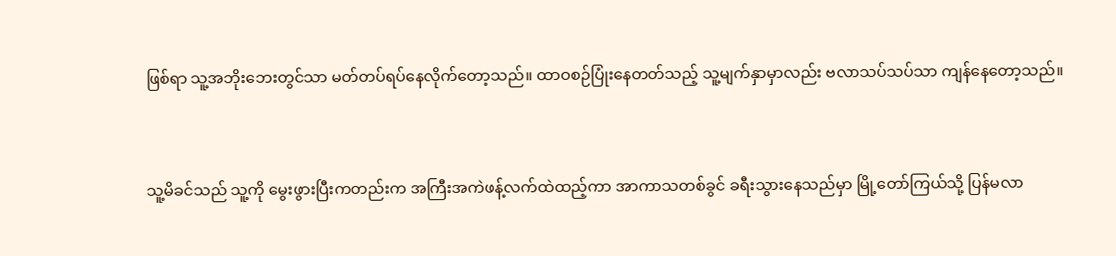ဖြစ်ရာ သူ့အဘိုးဘေးတွင်သာ မတ်တပ်ရပ်နေလိုက်တော့သည်။ ထာဝစဉ်ပြုံးနေတတ်သည့် သူ့မျက်နှာမှာလည်း ဗလာသပ်သပ်သာ ကျန်နေတော့သည်။


သူ့မိခင်သည် သူ့ကို မွေးဖွားပြီးကတည်းက အကြီးအကဲဖန့်လက်ထဲထည့်ကာ အာကာသတစ်ခွင် ခရီးသွားနေသည်မှာ မြို့တော်ကြယ်သို့ ပြန်မလာ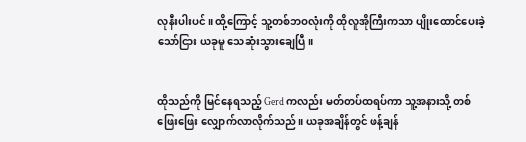လုနီးပါးပင်။ ထို့ကြောင့် သူ့တစ်ဘဝလုံးကို ထိုလူအိုကြီးကသာ ပျိုးထောင်ပေးခဲ့သော်ငြား ယခုမူ သေဆုံးသွားချေပြီ။


ထိုသည်ကို မြင်နေရသည့် Gerd ကလည်း မတ်တပ်ထရပ်ကာ သူ့အနားသို့ တစ်ဖြေးဖြေး လျှောက်လာလိုက်သည်။ ယခုအချိန်တွင် ဖန့်ချန်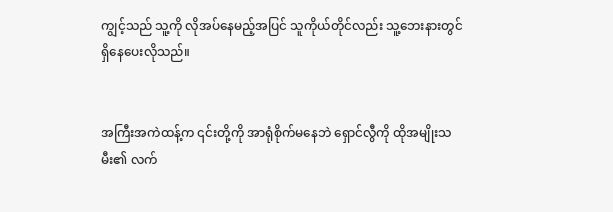ကျွင့်သည် သူ့ကို လိုအပ်နေမည့်အပြင် သူကိုယ်တိုင်လည်း သူ့ဘေးနားတွင် ရှိနေပေးလိုသည်။


အကြီးအကဲထန့်က ၎င်းတို့ကို အာရုံစိုက်မနေဘဲ ရှောင်လွီကို ထိုအမျိုးသမီး၏ လက်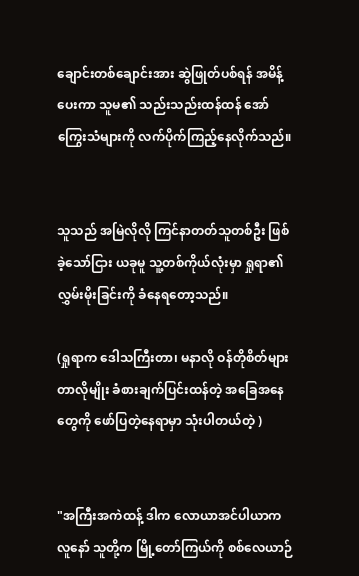ချောင်းတစ်ချောင်းအား ဆွဲဖြုတ်ပစ်ရန် အမိန့်ပေးကာ သူမ၏ သည်းသည်းထန်ထန် အော်ကြွေးသံများကို လက်ပိုက်ကြည့်နေလိုက်သည်။


သူသည် အမြဲလိုလို ကြင်နာတတ်သူတစ်ဦး ဖြစ်ခဲ့သော်ငြား ယခုမူ သူ့တစ်ကိုယ်လုံးမှာ ရှုရာ၏ လွှမ်းမိုးခြင်းကို ခံနေရတော့သည်။

(ရှုရာက ဒေါသကြီးတာ၊ မနာလို ဝန်တိုစိတ်များတာလိုမျိုး ခံစားချက်ပြင်းထန်တဲ့ အခြေအနေတွေကို ဖော်ပြတဲ့နေရာမှာ သုံးပါတယ်တဲ့ )


"အကြီးအကဲထန့် ဒါက လောယာအင်ပါယာက လူနော် သူတို့က မြို့တော်ကြယ်ကို စစ်လေယာဉ်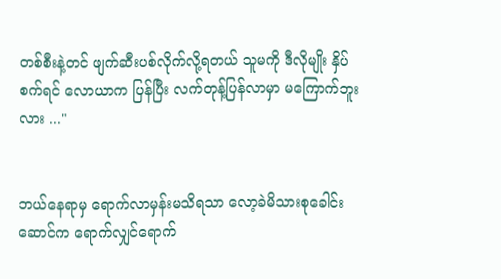တစ်စီး‌နဲ့တင် ဖျက်ဆီးပစ်လိုက်လို့ရတယ် သူမကို ဒီလိုမျိုး နှိပ်စက်ရင် လောယာက ပြန်ပြီး လက်တုန့်ပြန်လာမှာ မကြောက်ဘူးလား ..."


ဘယ်နေရာမှ ရောက်လာမှန်းမသိရသာ လော့ခဲမိသားစုခေါင်းဆောင်က ရောက်လျှင်ရောက်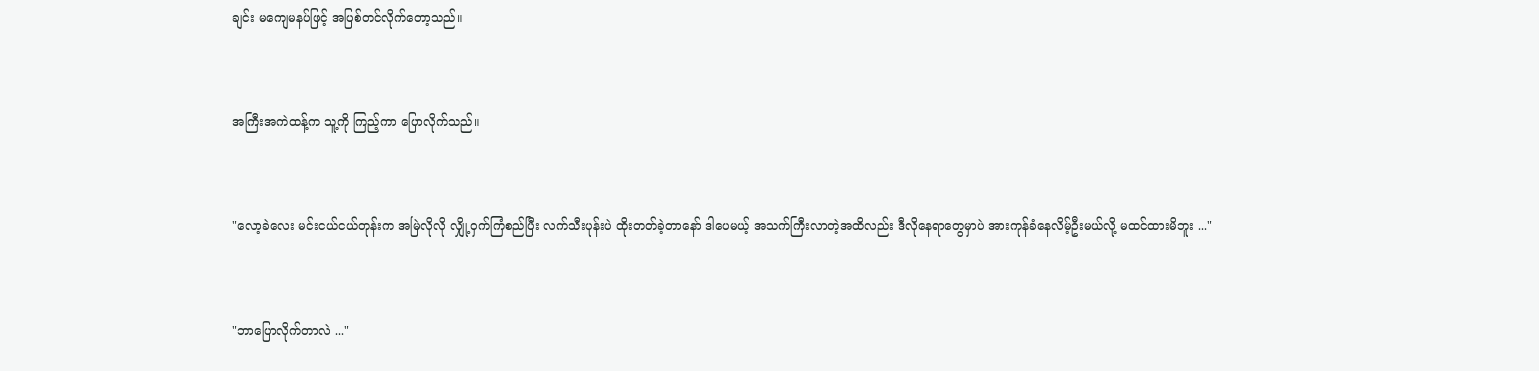ချင်း မကျေမနပ်ဖြင့် အပြစ်တင်လိုက်တော့သည်။


အကြီးအကဲထန့်က သူ့ကို ကြည့်ကာ ပြောလိုက်သည်။


"လော့ခဲလေး မင်းငယ်ငယ်တုန်းက အမြဲလိုလို လျှို့ဝှက်ကြံစည်ပြီး လက်သီးပုန်းပဲ ထိုးတတ်ခဲ့တာနော် ဒါပေမယ့် အသက်ကြီးလာတဲ့အထိလည်း ဒီလိုနေရာတွေမှာပဲ အားကုန်ခံနေလိမ့်ဦးမယ်လို့ မထင်ထားမိဘူး ..."


"ဘာပြောလိုက်တာလဲ ..."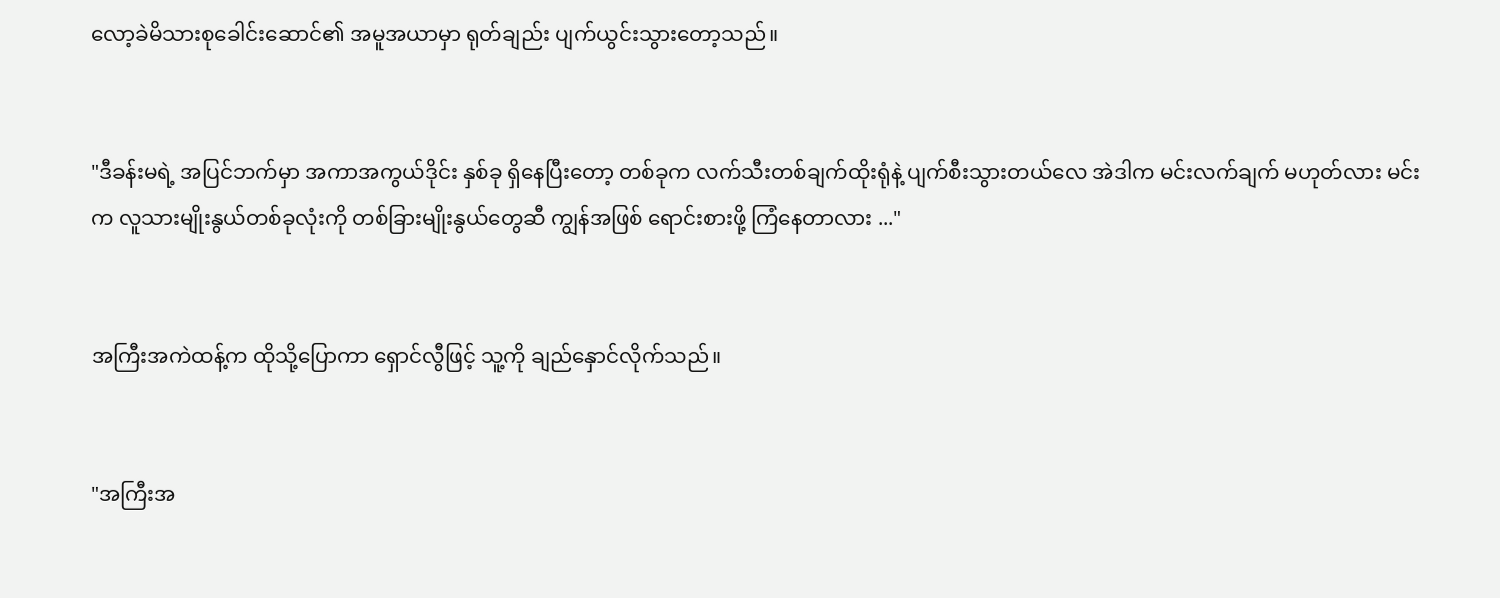လော့ခဲမိသားစုခေါင်းဆောင်၏ အမူအယာမှာ ရုတ်ချည်း ပျက်ယွင်းသွားတော့သည်။


"ဒီခန်းမရဲ့ အပြင်ဘက်မှာ အကာအကွယ်ဒိုင်း နှစ်ခု ရှိနေပြီးတော့ တစ်ခုက လက်သီးတစ်ချက်ထိုးရုံနဲ့ ပျက်စီးသွားတယ်လေ အဲဒါက မင်းလက်ချက် မဟုတ်လား မင်းက လူသားမျိုးနွယ်တစ်ခုလုံးကို တစ်ခြားမျိုးနွယ်တွေဆီ ကျွန်အဖြစ် ရောင်းစားဖို့ ကြံနေတာလား ..."


အကြီးအကဲထန့်က ထိုသို့ပြောကာ ရှောင်လွီဖြင့် သူ့ကို ချည်နှောင်လိုက်သည်။


"အကြီးအ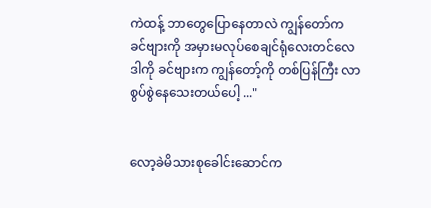ကဲထန့် ဘာတွေပြောနေတာလဲ ကျွန်တော်က ခင်ဗျားကို အမှားမလုပ်စေချင်ရုံလေးတင်လေ ဒါကို ခင်ဗျားက ကျွန်တော့်ကို တစ်ပြန်ကြီး လာစွပ်စွဲနေသေးတယ်ပေါ့ ..."


လော့ခဲမိသားစုခေါင်းဆောင်က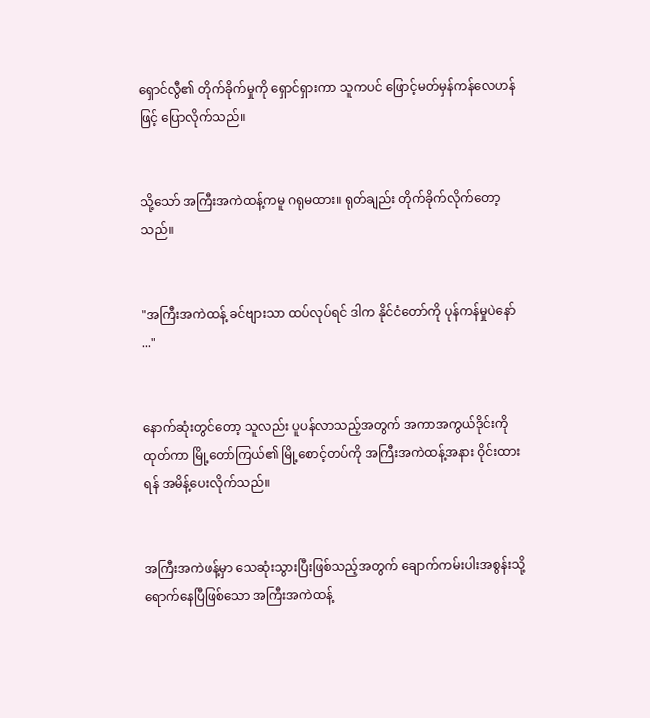ရှောင်လွီ၏ တိုက်ခိုက်မှုကို ရှောင်ရှားကာ သူကပင် ဖြောင့်မတ်မှန်ကန်လေဟန်ဖြင့် ပြောလိုက်သည်။


သို့သော် အကြီးအကဲထန့်ကမူ ဂရုမထား။ ရုတ်ချည်း တိုက်ခိုက်လိုက်တော့သည်။


"အကြီးအကဲထန့် ခင်ဗျားသာ ထပ်လုပ်ရင် ဒါက နိုင်ငံတော်ကို ပုန်ကန်မှုပဲနော် ..."


နောက်ဆုံးတွင်တော့ သူလည်း ပူပန်လာသည့်အတွက် အကာအကွယ်ဒိုင်းကို ထုတ်ကာ မြို့တော်ကြယ်၏ မြို့စောင့်တပ်ကို အကြီးအကဲထန့်အနား ဝိုင်းထားရန် အမိန့်ပေးလိုက်သည်။


အကြီးအကဲဖန့်မှာ သေဆုံးသွားပြီးဖြစ်သည့်အတွက် ချောက်ကမ်းပါးအစွန်းသို့ ရောက်နေပြီဖြစ်သော အကြီးအကဲထန့်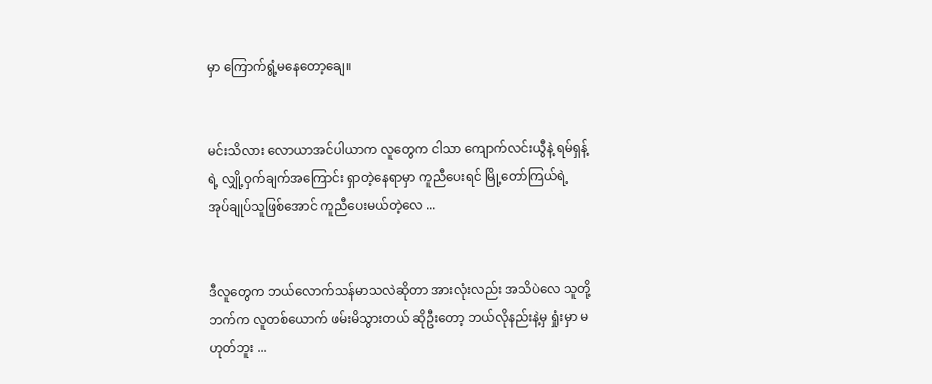မှာ ကြောက်ရွံ့မနေတော့ချေ။


မင်းသိလား လောယာအင်ပါယာက လူတွေက ငါသာ ကျောက်လင်းယွီနဲ့ ရမ်ရှန့်ရဲ့ လျှို့ဝှက်ချက်အကြောင်း ရှာတဲ့နေရာမှာ ကူညီပေးရင် မြို့တော်ကြယ်ရဲ့ အုပ်ချုပ်သူဖြစ်အောင် ကူညီပေးမယ်တဲ့လေ ...


ဒီလူတွေက ဘယ်လောက်သန်မာသလဲဆိုတာ အားလုံးလည်း အသိပဲလေ သူတို့ဘက်က လူတစ်ယောက် ဖမ်းမိသွားတယ် ဆိုဦးတော့ ဘယ်လိုနည်းနဲ့မှ ရှုံးမှာ မဟုတ်ဘူး ...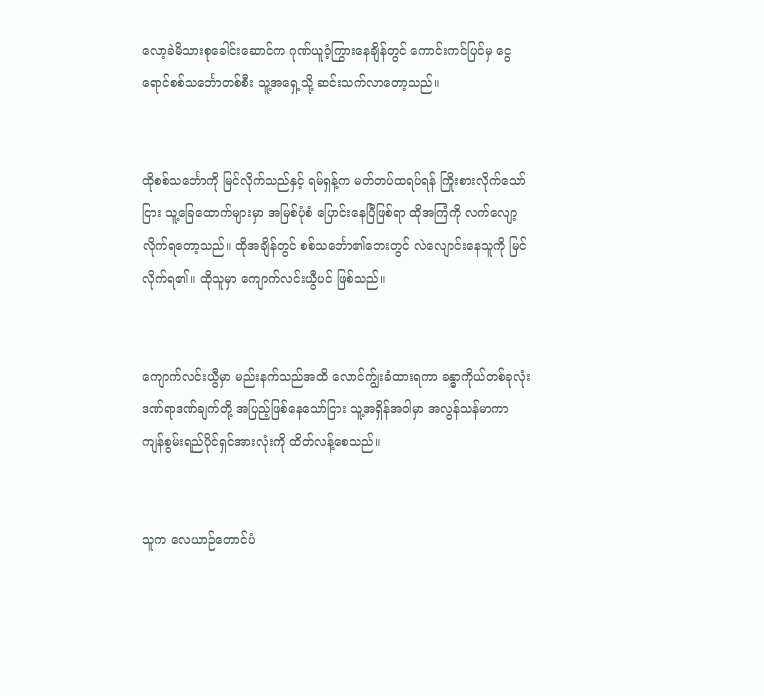လော့ခဲမိသားစုခေါင်းဆောင်က ဂုဏ်ယူဝံ့ကြွားနေချိန်တွင် ကောင်းကင်ပြင်မှ ငွေရောင်စစ်သင်္ဘောတစ်စီး သူ့အရှေ့သို့ ဆင်းသက်လာတော့သည်။


ထိုစစ်သင်္ဘောကို မြင်လိုက်သည်နှင့် ရမ်ရှန့်က မတ်တပ်ထရပ်ရန် ကြိုးစားလိုက်သော်ငြား သူ့ခြေထောက်များမှာ အမြစ်ပုံစံ ပြောင်းနေပြီဖြစ်ရာ ထိုအကြံကို လက်လျော့လိုက်ရတော့သည်။ ထိုအချိန်တွင် စစ်သင်္ဘော၏ဘေးတွင် လဲလျောင်းနေသူကို မြင်လိုက်ရ၏။ ထိုသူမှာ ကျောက်လင်းယွီပင် ဖြစ်သည်။


ကျောက်လင်းယွီမှာ မည်းနက်သည်အထိ လောင်က်ျွးခံထားရကာ ခန္ဓာကိုယ်တစ်ခုလုံး ဒဏ်ရာဒဏ်ချက်တို့ အပြည့်ဖြစ်နေသော်ငြား သူ့အရှိန်အဝါမှာ အလွန်သန်မာကာ ကျန်စွမ်းရည်ပိုင်ရှင်အားလုံးကို ထိတ်လန့်စေသည်။


သူက လေယာဉ်တောင်ပံ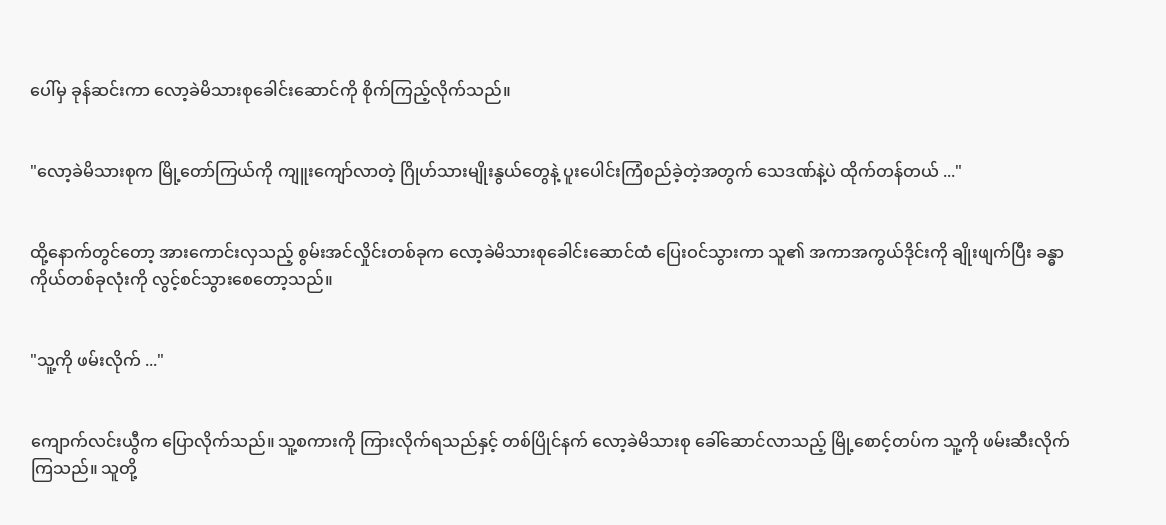ပေါ်မှ ခုန်ဆင်းကာ လော့ခဲမိသားစုခေါင်းဆောင်ကို စိုက်ကြည့်လိုက်သည်။


"လော့ခဲမိသားစုက မြို့တော်ကြယ်ကို ကျူးကျော်လာတဲ့ ဂြိုဟ်သားမျိုးနွယ်တွေနဲ့ ပူးပေါင်းကြံစည်ခဲ့တဲ့အတွက် သေဒဏ်နဲ့ပဲ ထိုက်တန်တယ် ..."


ထို့နောက်တွင်တော့ အားကောင်းလှသည့် စွမ်းအင်လှိုင်းတစ်ခုက လော့ခဲမိသားစုခေါင်းဆောင်ထံ ပြေးဝင်သွားကာ သူ၏ အကာအကွယ်ဒိုင်းကို ချိုးဖျက်ပြီး ခန္ဓာကိုယ်တစ်ခုလုံးကို လွင့်စင်သွားစေတော့သည်။


"သူ့ကို ဖမ်းလိုက် ..."


ကျောက်လင်းယွီက ပြောလိုက်သည်။ သူ့စကားကို ကြားလိုက်ရသည်နှင့် တစ်ပြိုင်နက် လော့ခဲမိသားစု ခေါ်ဆောင်လာသည့် မြို့စောင့်တပ်က သူ့ကို ဖမ်းဆီးလိုက်ကြသည်။ သူတို့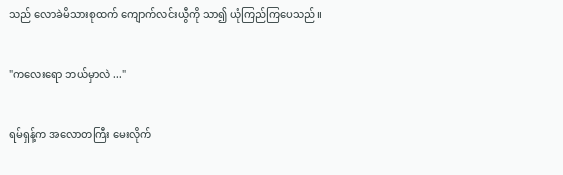သည် လောခဲမိသားစုထက် ကျောက်လင်းယွီကို သာ၍ ယုံကြည်ကြပေသည်။


"ကလေးရော ဘယ်မှာလဲ ..."


ရမ်ရှန့်က အလောတကြီး မေးလိုက်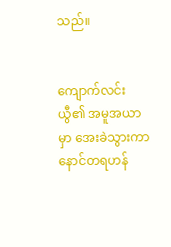သည်။


ကျောက်လင်းယွီ၏ အမူအယာမှာ အေးခဲသွားကာ နောင်တရဟန်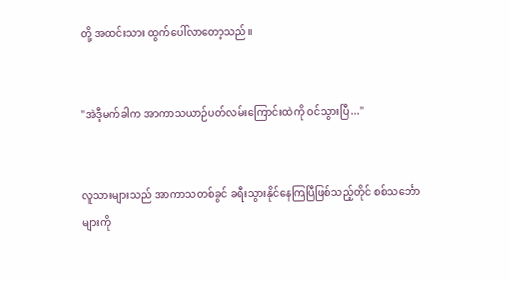တို့ အထင်းသား ထွက်ပေါ်လာတော့သည်။


"အဲဒီ့မက်ခါက အာကာသယာဉ်ပတ်လမ်းကြောင်းထဲကို ဝင်သွားပြီ..."


လူသားများသည် အာကာသတစ်ခွင် ခရီးသွားနိုင်နေကြပြီဖြစ်သည့်တိုင် စစ်သင်္ဘောများကို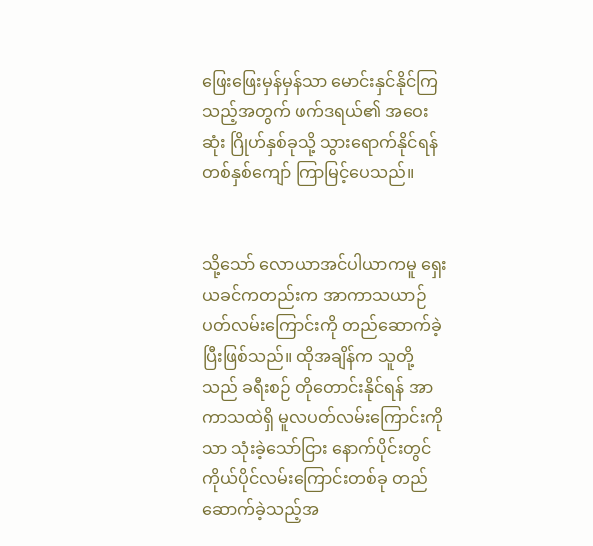ဖြေးဖြေးမှန်မှန်သာ မောင်းနှင်နိုင်ကြသည့်အတွက် ဖက်ဒရယ်၏ အဝေးဆုံး ဂြိုဟ်နှစ်ခုသို့ သွားရောက်နိုင်ရန် တစ်နှစ်ကျော် ကြာမြင့်ပေသည်။


သို့သော် လောယာအင်ပါယာကမူ ရှေးယခင်ကတည်းက အာကာသယာဉ်ပတ်လမ်းကြောင်းကို တည်ဆောက်ခဲ့ပြီးဖြစ်သည်။ ထိုအချိန်က သူတို့သည် ခရီးစဉ် တိုတောင်းနိုင်ရန် အာကာသထဲရှိ မူလပတ်လမ်းကြောင်းကိုသာ သုံးခဲ့သော်ငြား နောက်ပိုင်းတွင် ကိုယ်ပိုင်လမ်းကြောင်းတစ်ခု တည်ဆောက်ခဲ့သည့်အ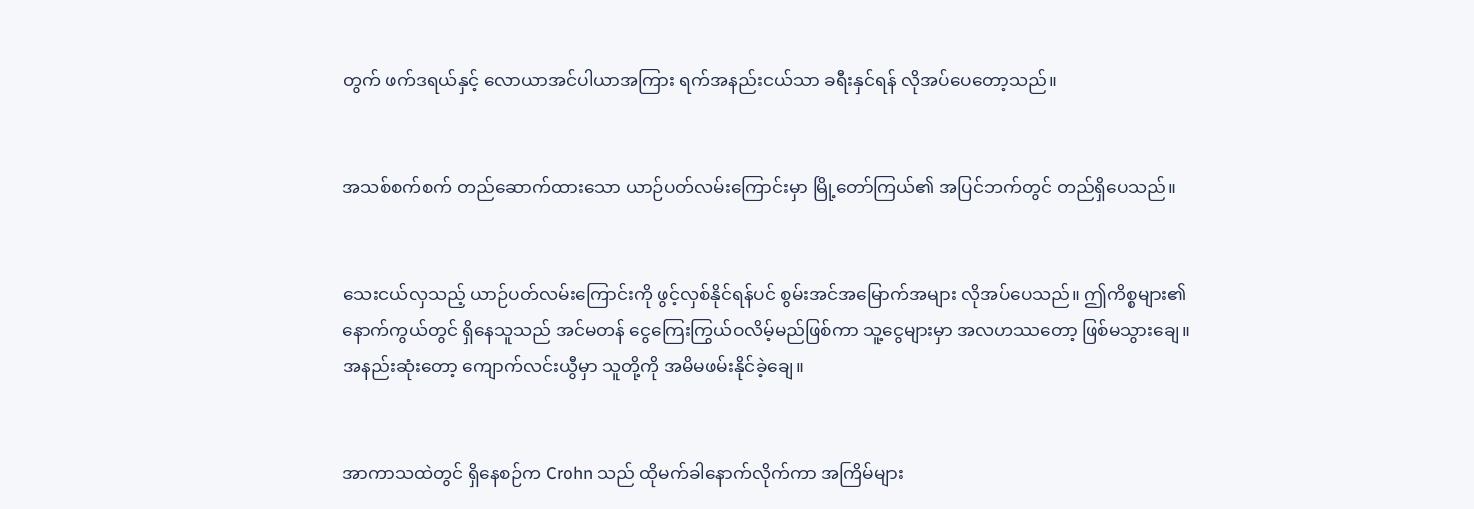တွက် ဖက်ဒရယ်နှင့် လောယာအင်ပါယာအကြား ရက်အနည်းငယ်သာ ခရီးနှင်ရန် လိုအပ်ပေတော့သည်။


အသစ်စက်စက် တည်ဆောက်ထားသော ယာဉ်ပတ်လမ်းကြောင်းမှာ မြို့တော်ကြယ်၏ အပြင်ဘက်တွင် တည်ရှိပေသည်။


သေးငယ်လှသည့် ယာဉ်ပတ်လမ်းကြောင်းကို ဖွင့်လှစ်နိုင်ရန်ပင် စွမ်းအင်အမြောက်အများ လိုအပ်ပေသည်။ ဤကိစ္စများ၏ နောက်ကွယ်တွင် ရှိနေသူသည် အင်မတန် ငွေကြေးကြွယ်ဝလိမ့်မည်ဖြစ်ကာ သူ့ငွေများမှာ အလဟဿတော့ ဖြစ်မသွားချေ။ အနည်းဆုံးတော့ ကျောက်လင်းယွီမှာ သူတို့ကို အမိမဖမ်းနိုင်ခဲ့ချေ။


အာကာသထဲတွင် ရှိနေစဉ်က Crohn သည် ထိုမက်ခါနောက်လိုက်ကာ အကြိမ်‌များ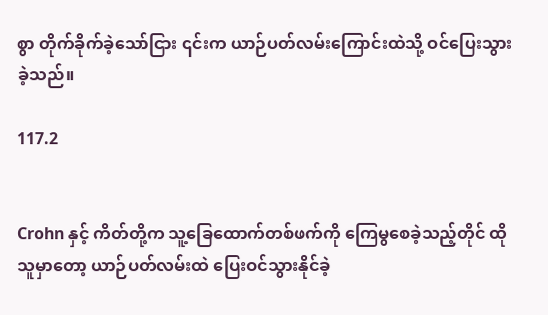စွာ တိုက်ခိုက်ခဲ့သော်ငြား ၎င်းက ယာဉ်ပတ်လမ်းကြောင်းထဲသို့ ဝင်ပြေးသွားခဲ့သည်။

117.2


Crohn နှင့် ကိတ်တို့က သူ့ခြေထောက်တစ်ဖက်ကို ကြေမွစေခဲ့သည့်တိုင် ထိုသူမှာတော့ ယာဉ်ပတ်လမ်းထဲ ပြေးဝင်သွားနိုင်ခဲ့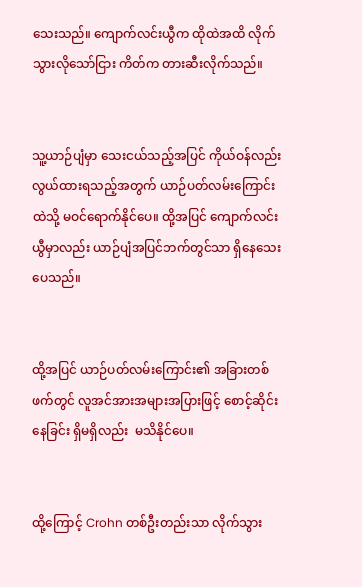သေးသည်။ ကျောက်လင်းယွီက ထိုထဲအထိ လိုက်သွားလိုသော်ငြား ကိတ်က တားဆီးလိုက်သည်။


သူ့ယာဉ်ပျံမှာ သေးငယ်သည့်အပြင် ကိုယ်ဝန်လည်း လွယ်ထားရသည့်အတွက် ယာဉ်ပတ်လမ်းကြောင်းထဲသို့ မဝင်ရောက်နိုင်ပေ။ ထို့အပြင် ကျောက်လင်းယွီမှာလည်း ယာဉ်ပျံအပြင်ဘက်တွင်သာ ရှိနေသေးပေသည်။


ထို့အပြင် ယာဉ်ပတ်လမ်းကြောင်း၏ အခြားတစ်ဖက်တွင် လူအင်အားအများအပြားဖြင့် စောင့်ဆိုင်းနေခြင်း ရှိမရှိလည်း  မသိနိုင်ပေ။


ထို့ကြောင့် Crohn တစ်ဦးတည်းသာ လိုက်သွား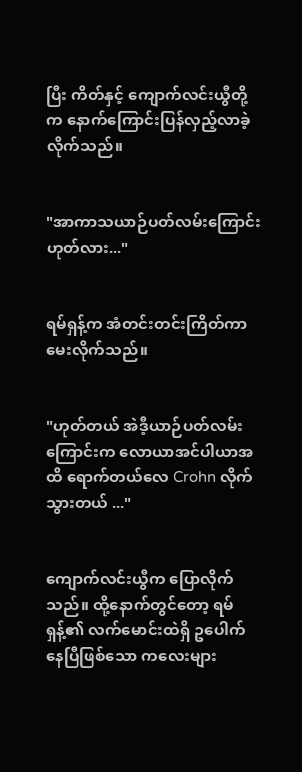ပြီး ကိတ်နှင့် ကျောက်လင်းယွီတို့က နောက်ကြောင်းပြန်လှည့်လာခဲ့လိုက်သည်။


"အာကာသယာဉ်ပတ်လမ်းကြောင်း ဟုတ်လား..."


ရမ်ရှန့်က အံတင်းတင်းကြိတ်ကာ မေးလိုက်သည်။


"ဟုတ်တယ် အဲဒီ့ယာဉ်ပတ်လမ်းကြောင်းက လောယာအင်ပါယာအထိ ရောက်တယ်လေ Crohn လိုက်သွားတယ် ..."


ကျောက်လင်းယွီက ပြောလိုက်သည်။ ထို့နောက်တွင်တော့ ရမ်ရှန့်၏ လက်မောင်းထဲရှိ ဥပေါက်နေပြီဖြစ်သော ကလေးများ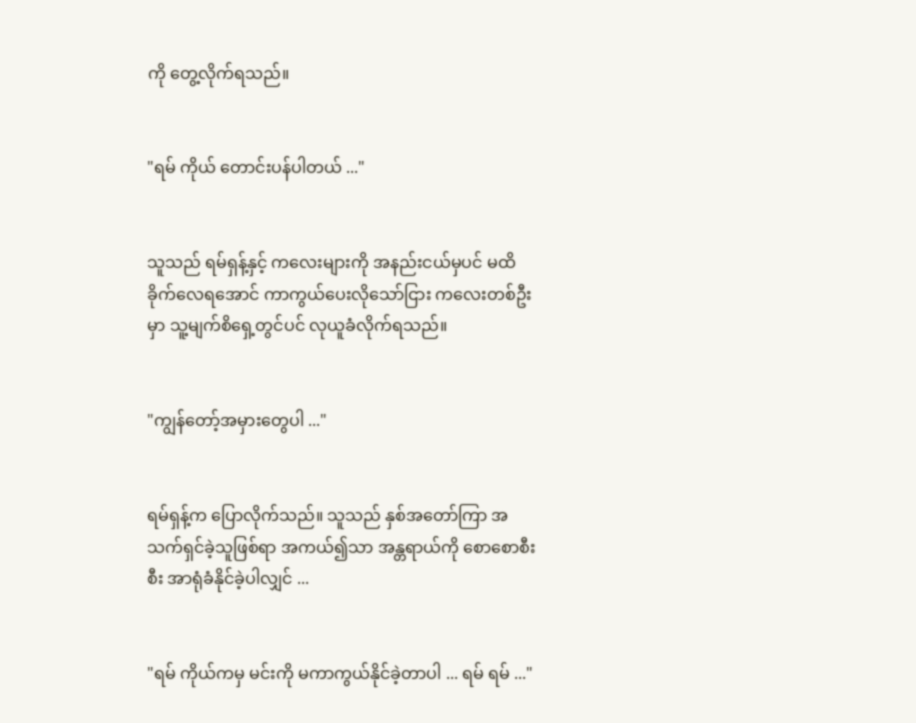ကို တွေ့လိုက်ရသည်။


"ရမ် ကိုယ် တောင်းပန်ပါတယ် ..."


သူသည် ရမ်ရှန့်နှင့် ကလေးများကို အနည်းငယ်မှပင် မထိခိုက်လေရအောင် ကာကွယ်ပေးလိုသော်ငြား ကလေးတစ်ဦးမှာ သူ့မျက်စိရှေ့တွင်ပင် လုယူခံလိုက်ရသည်။


"ကျွန်တော့်အမှားတွေပါ ..."


ရမ်ရှန့်က ပြောလိုက်သည်။ သူသည် နှစ်အတော်ကြာ အသက်ရှင်ခဲ့သူဖြစ်ရာ အကယ်၍သာ အန္တရာယ်ကို စောစောစီးစီး အာရုံခံနိုင်ခဲ့ပါလျှင် ...


"ရမ် ကိုယ်ကမှ မင်းကို မကာကွယ်နိုင်ခဲ့တာပါ ... ရမ် ရမ် ..."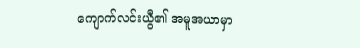ကျောက်လင်းယွီ၏ အမူအယာမှာ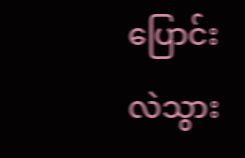ပြောင်းလဲသွား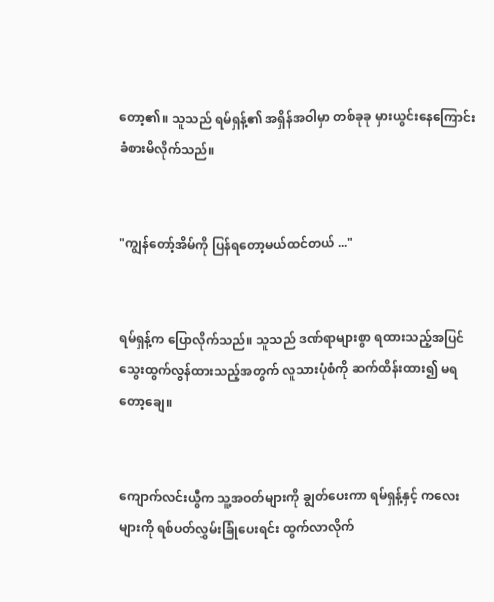တော့၏။ သူသည် ရမ်ရှန့်၏ အရှိန်အဝါမှာ တစ်ခုခု မှားယွင်းနေကြောင်း ခံစားမိလိုက်သည်။


"ကျွန်တော့်အိမ်ကို ပြန်ရတော့မယ်ထင်တယ် ..."


ရမ်ရှန့်က ပြောလိုက်သည်။ သူသည် ဒဏ်ရာများစွာ ရထားသည့်အပြင် သွေးထွက်လွန်ထားသည့်အတွက် လူသားပုံစံကို ဆက်ထိန်းထား၍ မရတော့ချေ။


ကျောက်လင်းယွီက သူ့အဝတ်များကို ချွတ်ပေးကာ ရမ်ရှန့်နှင့် ကလေးများကို ရစ်ပတ်လွှမ်းခြုံပေးရင်း ထွက်လာလိုက်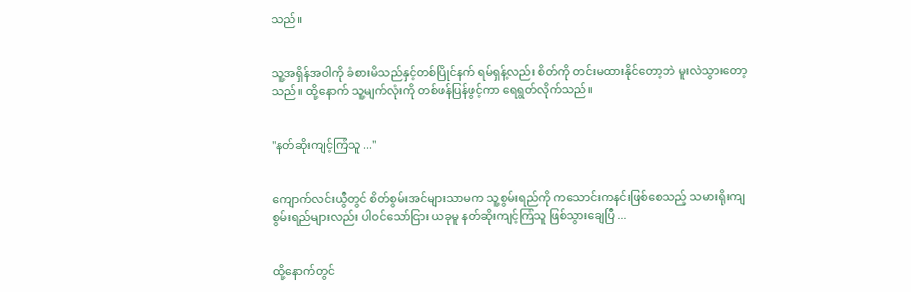သည်။


သူ့အရှိန်အဝါကို ခံစားမိသည်နှင့်တစ်ပြိုင်နက် ရမ်ရှန့်လည်း စိတ်ကို တင်းမထားနိုင်တော့ဘဲ မူးလဲသွားတော့သည်။ ထို့နောက် သူ့မျက်လုံးကို တစ်ဖန်ပြန်ဖွင့်ကာ ရေရွတ်လိုက်သည်။


"နတ်ဆိုးကျင့်ကြံသူ ..."


ကျောက်လင်းယွီတွင် စိတ်စွမ်းအင်များသာမက သူ့စွမ်းရည်ကို ကသောင်းကနင်းဖြစ်စေသည့် သမားရိုးကျစွမ်းရည်များလည်း ပါဝင်သော်ငြား ယခုမူ နတ်ဆိုးကျင့်ကြံသူ ဖြစ်သွားချေပြီ ...


ထို့နောက်တွင်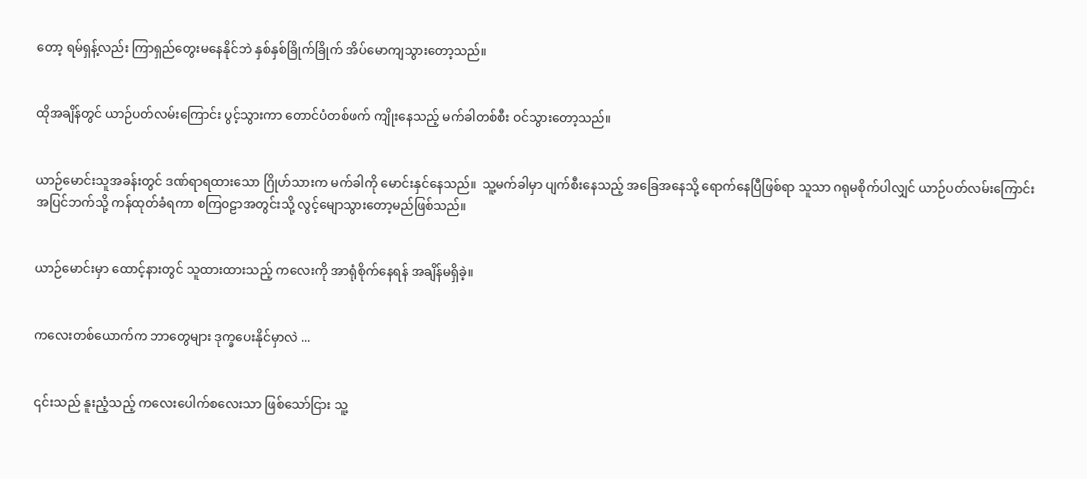တော့ ရမ်ရှန့်လည်း ကြာရှည်တွေးမနေနိုင်ဘဲ နှစ်နှစ်ခြိုက်ခြိုက် အိပ်မောကျသွားတော့သည်။


ထိုအချိန်တွင် ယာဉ်ပတ်လမ်းကြောင်း ပွင့်သွားကာ တောင်ပံတစ်ဖက် ကျိုးနေသည့် မက်ခါတစ်စီး ဝင်သွားတော့သည်။


ယာဉ်မောင်းသူအခန်းတွင် ဒဏ်ရာရထားသော ဂြိုဟ်သားက မက်ခါကို မောင်းနှင်နေသည်။  သူ့မက်ခါမှာ ပျက်စီးနေသည့် အခြေအနေသို့ ရောက်နေပြီဖြစ်ရာ သူသာ ဂရုမစိုက်ပါလျှင် ယာဉ်ပတ်လမ်းကြောင်း အပြင်ဘက်သို့ ကန်ထုတ်ခံရကာ စကြ၀ဠာအတွင်းသို့ လွင့်မျောသွားတော့မည်ဖြစ်သည်။


ယာဉ်မောင်းမှာ ထောင့်နားတွင် သူထားထားသည့် ကလေးကို အာရုံစိုက်နေရန် အချိန်မရှိခဲ့။


ကလေးတစ်ယောက်က ဘာတွေများ ဒုက္ခပေးနိုင်မှာလဲ ...


၎င်းသည် နူးညံ့သည့် ကလေးပေါက်စလေးသာ ဖြစ်သော်ငြား သူ့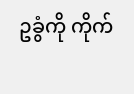ဥခွံကို ကိုက်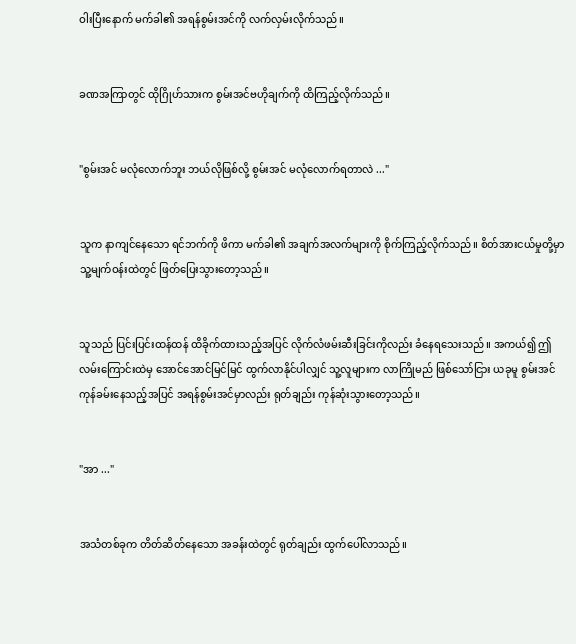ဝါးပြီးနောက် မက်ခါ၏ အရန်စွမ်းအင်ကို လက်လှမ်းလိုက်သည်။


ခဏအကြာတွင် ထိုဂြိုဟ်သားက စွမ်းအင်ဗဟိုချက်ကို ထိကြည့်လိုက်သည်။


"စွမ်းအင် မလုံလောက်ဘူး ဘယ်လိုဖြစ်လို့ စွမ်းအင် မလုံလောက်ရတာလဲ ..."


သူက နာကျင်နေသော ရင်ဘက်ကို ဖိကာ မက်ခါ၏ အချက်အလက်များကို စိုက်ကြည့်လိုက်သည်။ စိတ်အားငယ်မှုတို့မှာ သူ့မျက်ဝန်းထဲတွင် ဖြတ်ပြေးသွားတော့သည်။


သူသည် ပြင်းပြင်းထန်ထန် ထိခိုက်ထားသည့်အပြင် လိုက်လံဖမ်းဆီးခြင်းကိုလည်း ခံနေရသေးသည်။ အကယ်၍ ဤလမ်းကြောင်းထဲမှ အောင်အောင်မြင်မြင် ထွက်လာနိုင်ပါလျှင် သူ့လူများက လာကြိုမည် ဖြစ်သော်ငြား ယခုမူ စွမ်းအင် ကုန်ခမ်းနေသည့်အပြင် အရန်စွမ်းအင်မှာလည်း ရုတ်ချည်း ကုန်ဆုံးသွားတော့သည်။


"အာ ..."


အသံတစ်ခုက တိတ်ဆိတ်နေသော အခန်းထဲတွင် ရုတ်ချည်း ထွက်ပေါ်လာသည်။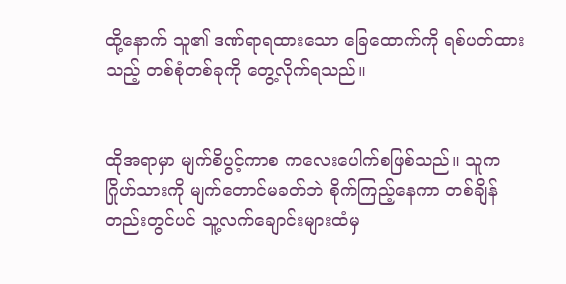ထို့နောက် သူ၏ ဒဏ်ရာရထားသော ခြေထောက်ကို ရစ်ပတ်ထားသည့် တစ်စုံတစ်ခုကို တွေ့လိုက်ရသည်။


ထိုအရာမှာ မျက်စိပွင့်ကာစ ကလေးပေါက်စဖြစ်သည်။ သူက ဂြိုဟ်သားကို မျက်တောင်မခတ်ဘဲ စိုက်ကြည့်နေကာ တစ်ချိန်တည်းတွင်ပင် သူ့လက်ချောင်းများထံမှ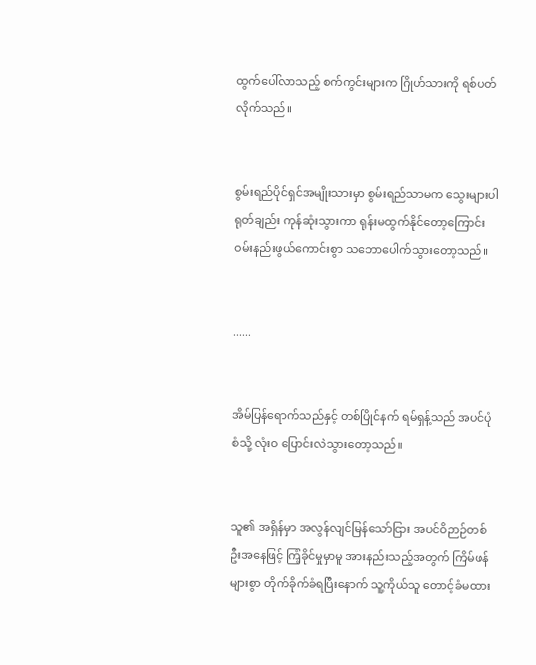ထွက်ပေါ်လာသည့် စက်ကွင်းများက ဂြိုဟ်သားကို ရစ်ပတ်လိုက်သည်။


စွမ်းရည်ပိုင်ရှင်အမျိုးသားမှာ စွမ်းရည်သာမက သွေးများပါ ရုတ်ချည်း ကုန်ဆုံးသွားကာ ရုန်းမထွက်နိုင်တော့ကြောင်း ဝမ်းနည်းဖွယ်ကောင်းစွာ သဘောပေါက်သွားတော့သည်။


......


အိမ်ပြန်ရောက်သည်နှင့် တစ်ပြိုင်နက် ရမ်ရှန့်သည် အပင်ပုံစံသို့ လုံးဝ ပြောင်းလဲသွားတော့သည်။


သူ၏ အရှိန်မှာ အလွန်လျင်မြန်သော်ငြား အပင်ဝိဉာဉ်တစ်ဦးအနေဖြင့် ကြံ့ခိုင်မှုမှာမူ အားနည်းသည့်အတွက် ကြိမ်ဖန်များစွာ တိုက်ခိုက်ခံရပြီးနောက် သူ့ကိုယ်သူ တောင့်ခံမထား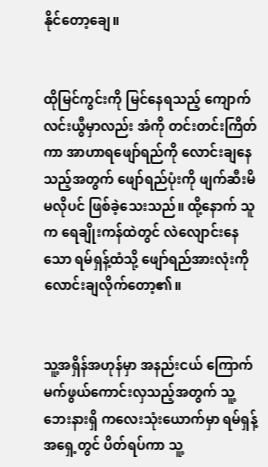နိုင်တော့ချေ။


ထိုမြင်ကွင်းကို မြင်နေရသည့် ကျောက်လင်းယွီမှာလည်း အံကို တင်းတင်းကြိတ်ကာ အာဟာရဖျော်ရည်ကို လောင်းချနေသည့်အတွက် ဖျော်ရည်ပုံးကို ဖျက်ဆီးမိမလိုပင် ဖြစ်ခဲ့သေးသည်။ ထို့နောက် သူက ရေချိုးကန်ထဲတွင် လဲလျောင်းနေသော ရမ်ရှန့်ထံသို့ ဖျော်ရည်အားလုံးကို လောင်းချလိုက်တော့၏။


သူ့အရှိန်အဟုန်မှာ အနည်းငယ် ကြောက်မက်ဖွယ်ကောင်းလှသည့်အတွက် သူ့ဘေးနားရှိ ကလေးသုံးယောက်မှာ ရမ်ရှန့်အရှေ့တွင် ပိတ်ရပ်ကာ သူ့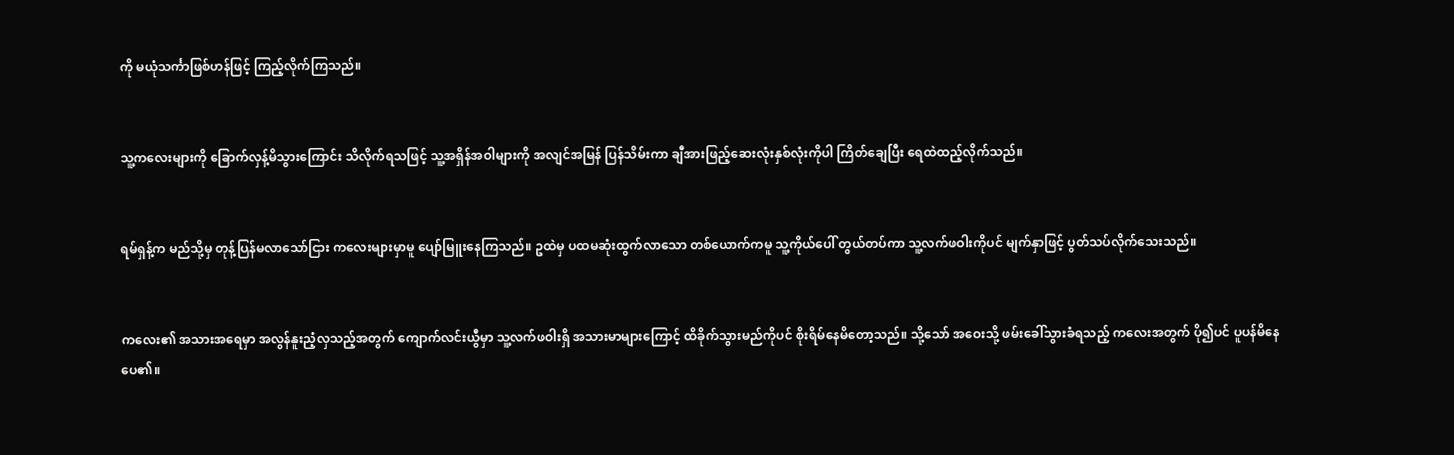ကို မယုံသင်္ကာဖြစ်ဟန်ဖြင့် ကြည့်လိုက်ကြသည်။


သူ့ကလေးများကို ခြောက်လှန့်မိသွားကြောင်း သိလိုက်ရသဖြင့် သူ့အရှိန်အဝါများကို အလျင်အမြန် ပြန်သိမ်းကာ ချီအားဖြည့်ဆေးလုံးနှစ်လုံးကိုပါ ကြိတ်ချေပြီး ရေထဲထည့်လိုက်သည်။


ရမ်ရှန့်က မည်သို့မှ တုန့်ပြန်မလာသော်ငြား ကလေးများမှာမူ ပျော်မြူးနေကြသည်။ ဥထဲမှ ပထမဆုံးထွက်လာသော တစ်ယောက်ကမူ သူ့ကိုယ်ပေါ် တွယ်တပ်ကာ သူ့လက်ဖဝါးကိုပင် မျက်နှာဖြင့် ပွတ်သပ်လိုက်သေးသည်။


ကလေး၏ အသားအရေမှာ အလွန်နူးညံ့လှသည့်အတွက် ကျောက်လင်းယွီမှာ သူ့လက်ဖဝါးရှိ အသားမာများကြောင့် ထိခိုက်သွားမည်ကိုပင် စိုးရိမ်နေမိတော့သည်။ သို့သော် အဝေးသို့ ဖမ်းခေါ်သွားခံရသည့် ကလေးအတွက် ပို၍ပင် ပူပန်မိနေပေ၏။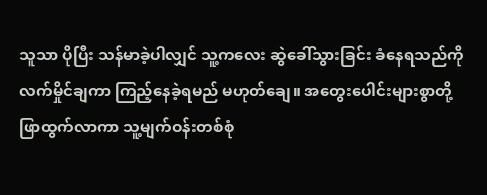သူသာ ပိုပြီး သန်မာခဲ့ပါလျှင် သူ့ကလေး ဆွဲခေါ်သွားခြင်း ခံနေရသည်ကို လက်မှိုင်ချကာ ကြည့်နေခဲ့ရမည် မဟုတ်ချေ။ အတွေးပေါင်းများစွာတို့ ဖြာထွက်လာကာ သူ့မျက်ဝန်းတစ်စုံ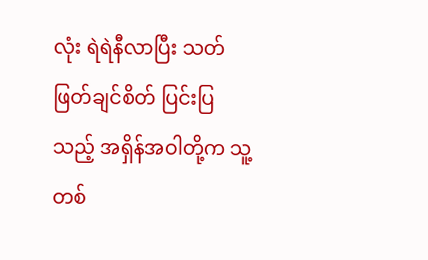လုံး ရဲရဲနီလာပြီး သတ်ဖြတ်ချင်စိတ် ပြင်းပြသည့် အရှိန်အဝါတို့က သူ့တစ်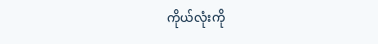ကိုယ်လုံးကို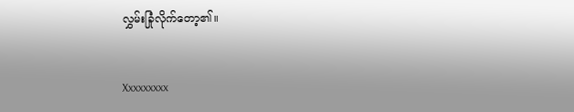လွှမ်းခြုံလိုက်တော့၏။


Xxxxxxxxx